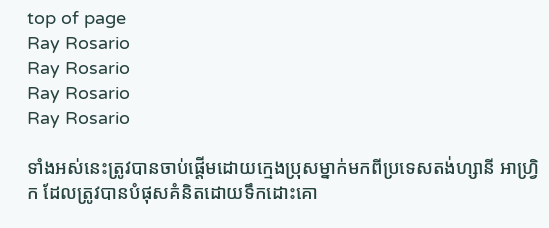top of page
Ray Rosario
Ray Rosario
Ray Rosario
Ray Rosario

ទាំងអស់នេះត្រូវបានចាប់ផ្តើមដោយក្មេងប្រុសម្នាក់មកពីប្រទេសតង់ហ្សានី អាហ្វ្រិក ដែលត្រូវបានបំផុសគំនិតដោយទឹកដោះគោ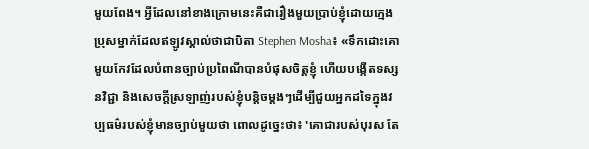មួយពែង។ អ្វីដែលនៅខាងក្រោមនេះគឺជារឿងមួយប្រាប់ខ្ញុំដោយក្មេងប្រុសម្នាក់ដែលឥឡូវស្គាល់ថាជាបិតា Stephen Mosha៖ «ទឹកដោះគោមួយកែវដែលបំពានច្បាប់ប្រពៃណីបានបំផុសចិត្តខ្ញុំ ហើយបង្កើតទស្សនវិជ្ជា និងសេចក្ដីស្រឡាញ់របស់ខ្ញុំបន្តិចម្ដងៗដើម្បីជួយអ្នកដទៃក្នុងវប្បធម៌របស់ខ្ញុំមានច្បាប់មួយថា ពោលដូច្នេះថា៖ 'គោជារបស់បុរស តែ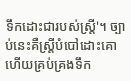ទឹកដោះជារបស់ស្ត្រី'។ ច្បាប់នេះគឺស្ត្រីបំបៅដោះគោ ហើយគ្រប់គ្រងទឹក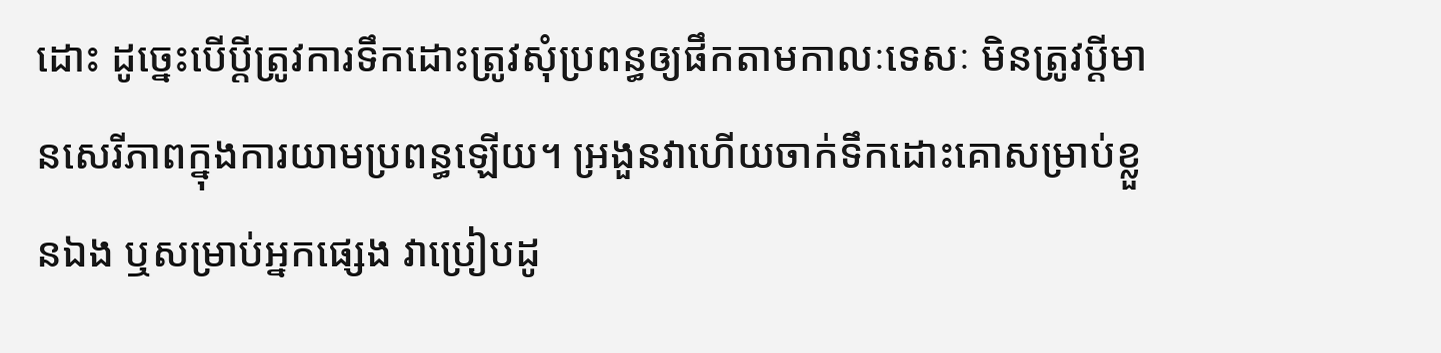ដោះ ដូច្នេះបើប្ដីត្រូវការទឹកដោះត្រូវសុំប្រពន្ធឲ្យផឹកតាមកាលៈទេសៈ មិនត្រូវប្ដីមានសេរីភាពក្នុងការយាមប្រពន្ធឡើយ។ អ្រងួនវាហើយចាក់ទឹកដោះគោសម្រាប់ខ្លួនឯង ឬសម្រាប់អ្នកផ្សេង វាប្រៀបដូ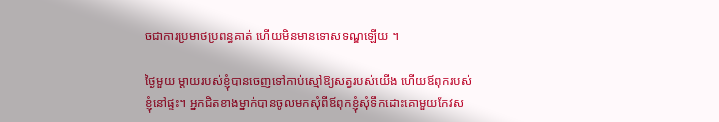ចជាការប្រមាថប្រពន្ធគាត់ ហើយមិនមានទោសទណ្ឌឡើយ ។

ថ្ងៃមួយ ម្តាយរបស់ខ្ញុំបានចេញទៅកាប់ស្មៅឱ្យសត្វរបស់យើង ហើយឪពុករបស់ខ្ញុំនៅផ្ទះ។ អ្នកជិតខាងម្នាក់បានចូលមកសុំពីឪពុកខ្ញុំសុំទឹកដោះគោមួយកែវស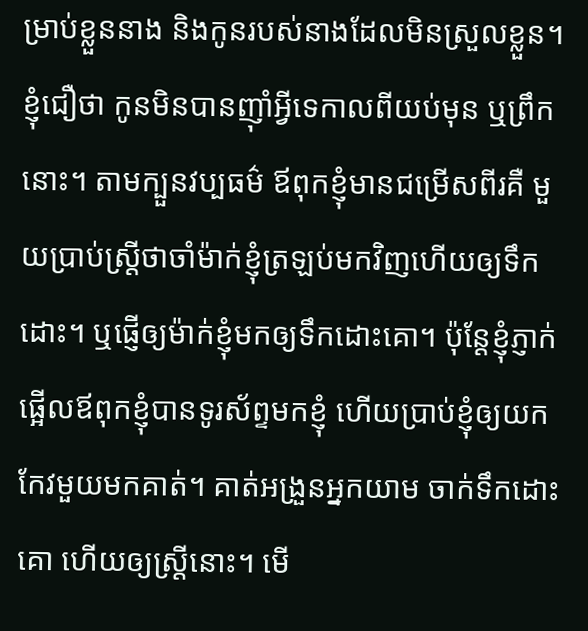ម្រាប់ខ្លួននាង និងកូនរបស់នាងដែលមិនស្រួលខ្លួន។ ខ្ញុំជឿថា កូនមិនបានញ៉ាំអ្វីទេកាលពីយប់មុន ឬព្រឹកនោះ។ តាមក្បួនវប្បធម៌ ឪពុកខ្ញុំមានជម្រើសពីរគឺ មួយប្រាប់ស្ត្រីថាចាំម៉ាក់ខ្ញុំត្រឡប់មកវិញហើយឲ្យទឹកដោះ។ ឬផ្ញើឲ្យម៉ាក់ខ្ញុំមកឲ្យទឹកដោះគោ។ ប៉ុន្តែខ្ញុំភ្ញាក់ផ្អើលឪពុកខ្ញុំបានទូរស័ព្ទមកខ្ញុំ ហើយប្រាប់ខ្ញុំឲ្យយកកែវមួយមកគាត់។ គាត់អង្រួនអ្នកយាម ចាក់ទឹកដោះគោ ហើយឲ្យស្ត្រីនោះ។ មើ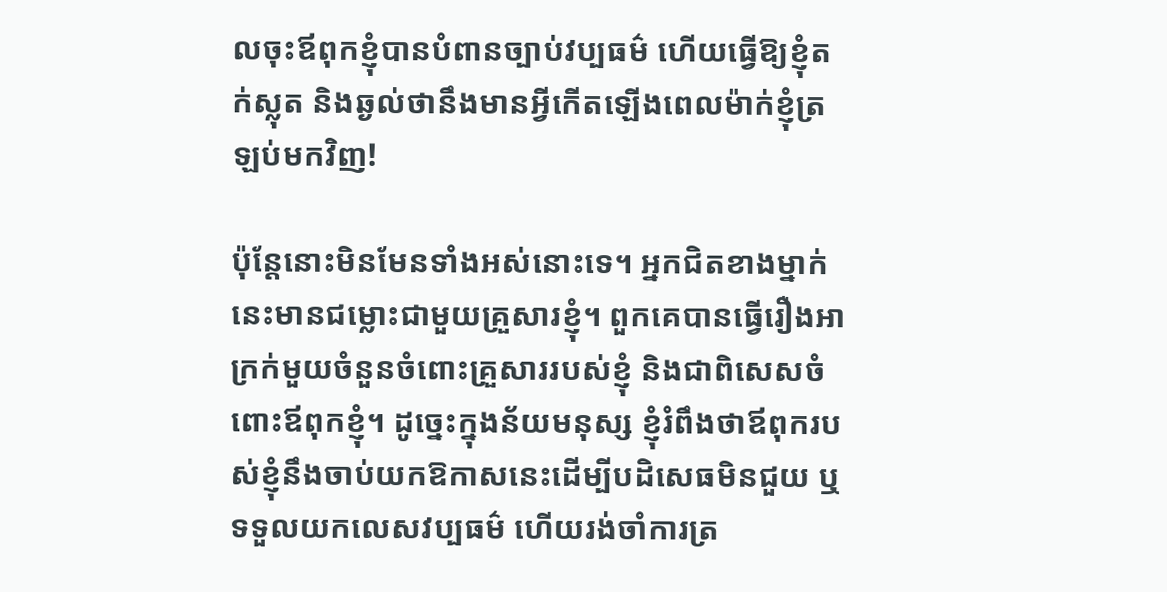លចុះឪពុកខ្ញុំបានបំពានច្បាប់វប្បធម៌ ហើយធ្វើឱ្យខ្ញុំតក់ស្លុត និងឆ្ងល់ថានឹងមានអ្វីកើតឡើងពេលម៉ាក់ខ្ញុំត្រឡប់មកវិញ!

ប៉ុន្តែនោះមិនមែនទាំងអស់នោះទេ។ អ្នកជិតខាងម្នាក់នេះមានជម្លោះជាមួយគ្រួសារខ្ញុំ។ ពួកគេបានធ្វើរឿងអាក្រក់មួយចំនួនចំពោះគ្រួសាររបស់ខ្ញុំ និងជាពិសេសចំពោះឪពុកខ្ញុំ។ ដូច្នេះក្នុងន័យមនុស្ស ខ្ញុំរំពឹងថាឪពុករបស់ខ្ញុំនឹងចាប់យកឱកាសនេះដើម្បីបដិសេធមិនជួយ ឬទទួលយកលេសវប្បធម៌ ហើយរង់ចាំការត្រ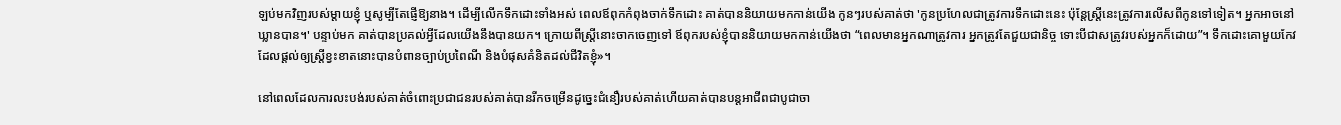ឡប់មកវិញរបស់ម្តាយខ្ញុំ ឬសូម្បីតែផ្ញើឱ្យនាង។ ដើម្បីលើកទឹកដោះទាំងអស់ ពេលឪពុកកំពុងចាក់ទឹកដោះ គាត់បាននិយាយមកកាន់យើង កូនៗរបស់គាត់ថា 'កូនប្រហែលជាត្រូវការទឹកដោះនេះ ប៉ុន្តែស្ត្រីនេះត្រូវការលើសពីកូនទៅទៀត។ អ្នកអាចនៅឃ្លានបាន។' បន្ទាប់មក គាត់បានប្រគល់អ្វីដែលយើងនឹងបានយក។ ក្រោយពីស្ត្រីនោះចាកចេញទៅ ឪពុករបស់ខ្ញុំបាននិយាយមកកាន់យើងថា “ពេលមានអ្នកណាត្រូវការ អ្នកត្រូវតែជួយជានិច្ច ទោះបីជាសត្រូវរបស់អ្នកក៏ដោយ”។ ទឹកដោះគោមួយកែវដែលផ្តល់ឲ្យស្ត្រីខ្វះខាតនោះបានបំពានច្បាប់ប្រពៃណី និងបំផុសគំនិតដល់ជីវិតខ្ញុំ»។

នៅពេលដែលការលះបង់របស់គាត់ចំពោះប្រជាជនរបស់គាត់បានរីកចម្រើនដូច្នេះជំនឿរបស់គាត់ហើយគាត់បានបន្តអាជីពជាបូជាចា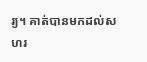រ្យ។ គាត់បានមកដល់សហរ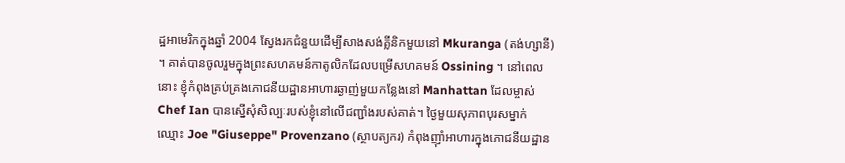ដ្ឋអាមេរិកក្នុងឆ្នាំ 2004 ស្វែងរកជំនួយដើម្បីសាងសង់គ្លីនិកមួយនៅ Mkuranga (តង់ហ្សានី) ។ គាត់បានចូលរួមក្នុងព្រះសហគមន៍កាតូលិកដែលបម្រើសហគមន៍ Ossining ។ នៅពេលនោះ ខ្ញុំកំពុងគ្រប់គ្រងភោជនីយដ្ឋានអាហារឆ្ងាញ់មួយកន្លែងនៅ Manhattan ដែលម្ចាស់ Chef Ian បានស្នើសុំសិល្បៈរបស់ខ្ញុំនៅលើជញ្ជាំងរបស់គាត់។ ថ្ងៃមួយសុភាពបុរសម្នាក់ឈ្មោះ Joe "Giuseppe" Provenzano (ស្ថាបត្យករ) កំពុងញ៉ាំអាហារក្នុងភោជនីយដ្ឋាន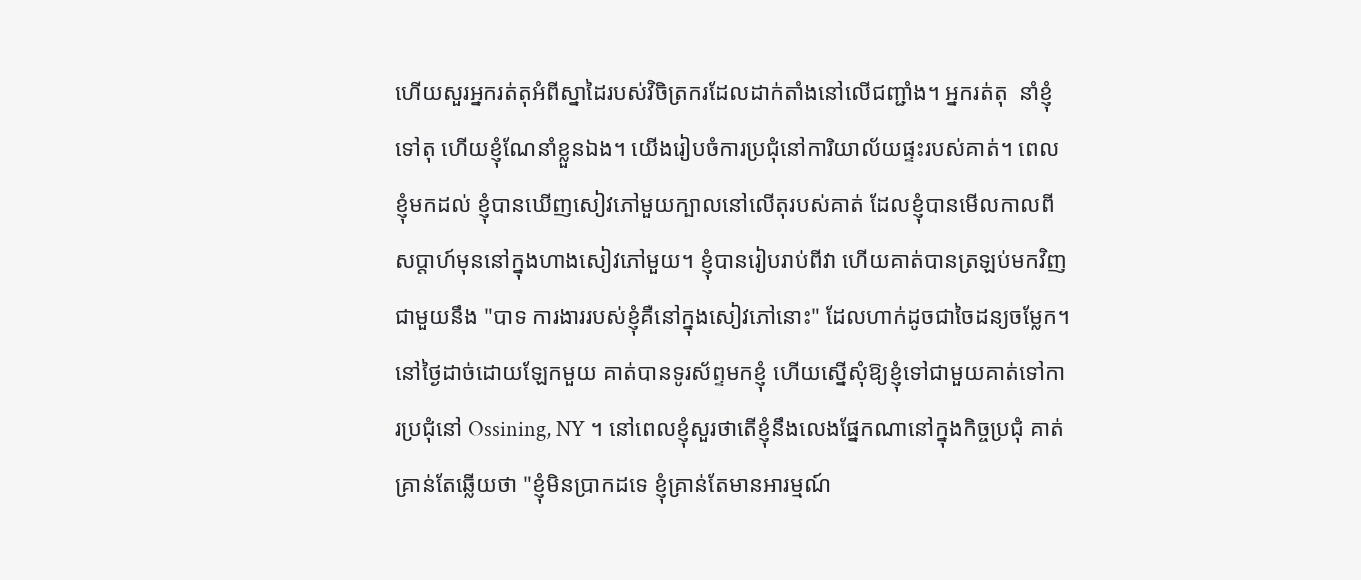ហើយសួរអ្នករត់តុអំពីស្នាដៃរបស់វិចិត្រករដែលដាក់តាំងនៅលើជញ្ជាំង។ អ្នករត់តុ  នាំខ្ញុំទៅតុ ហើយខ្ញុំណែនាំខ្លួនឯង។ យើងរៀបចំការប្រជុំនៅការិយាល័យផ្ទះរបស់គាត់។ ពេលខ្ញុំមកដល់ ខ្ញុំបានឃើញសៀវភៅមួយក្បាលនៅលើតុរបស់គាត់ ដែលខ្ញុំបានមើលកាលពីសប្តាហ៍មុននៅក្នុងហាងសៀវភៅមួយ។ ខ្ញុំបានរៀបរាប់ពីវា ហើយគាត់បានត្រឡប់មកវិញជាមួយនឹង "បាទ ការងាររបស់ខ្ញុំគឺនៅក្នុងសៀវភៅនោះ" ដែលហាក់ដូចជាចៃដន្យចម្លែក។ នៅថ្ងៃដាច់ដោយឡែកមួយ គាត់បានទូរស័ព្ទមកខ្ញុំ ហើយស្នើសុំឱ្យខ្ញុំទៅជាមួយគាត់ទៅការប្រជុំនៅ Ossining, NY ។ នៅពេលខ្ញុំសួរថាតើខ្ញុំនឹងលេងផ្នែកណានៅក្នុងកិច្ចប្រជុំ គាត់គ្រាន់តែឆ្លើយថា "ខ្ញុំមិនប្រាកដទេ ខ្ញុំគ្រាន់តែមានអារម្មណ៍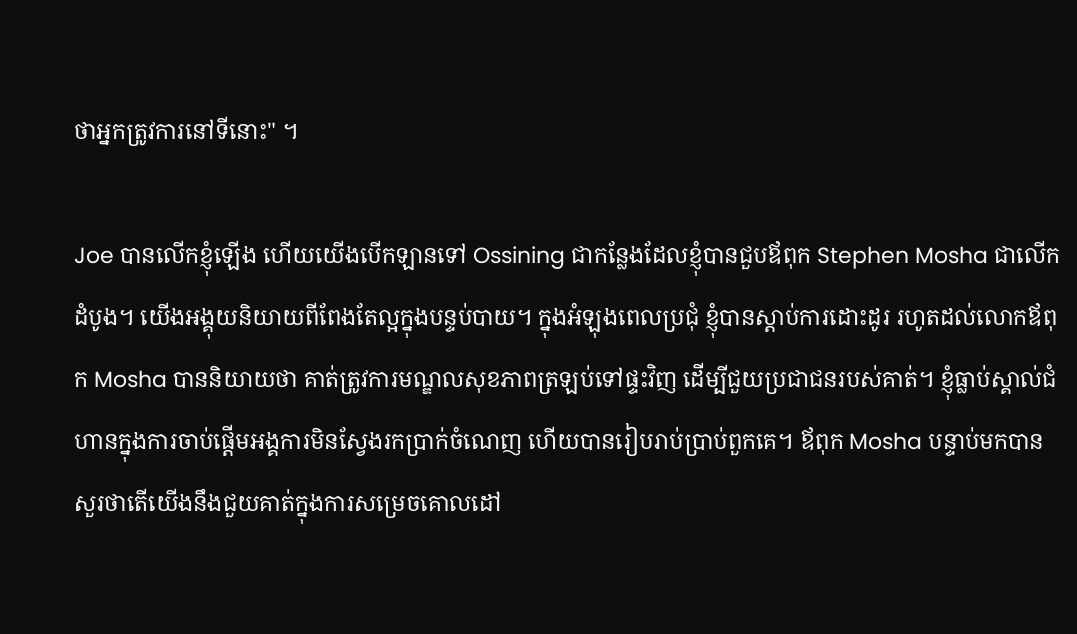ថាអ្នកត្រូវការនៅទីនោះ" ។

Joe បានលើកខ្ញុំឡើង ហើយយើងបើកឡានទៅ Ossining ជាកន្លែងដែលខ្ញុំបានជួបឪពុក Stephen Mosha ជាលើកដំបូង។ យើងអង្គុយនិយាយពីពែងតែល្អក្នុងបន្ទប់បាយ។ ក្នុងអំឡុងពេលប្រជុំ ខ្ញុំបានស្តាប់ការដោះដូរ រហូតដល់លោកឪពុក Mosha បាននិយាយថា គាត់ត្រូវការមណ្ឌលសុខភាពត្រឡប់ទៅផ្ទះវិញ ដើម្បីជួយប្រជាជនរបស់គាត់។ ខ្ញុំធ្លាប់ស្គាល់ជំហានក្នុងការចាប់ផ្តើមអង្គការមិនស្វែងរកប្រាក់ចំណេញ ហើយបានរៀបរាប់ប្រាប់ពួកគេ។ ឪពុក Mosha បន្ទាប់មកបានសួរថាតើយើងនឹងជួយគាត់ក្នុងការសម្រេចគោលដៅ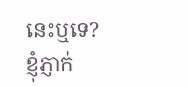នេះឬទេ? ខ្ញុំភ្ញាក់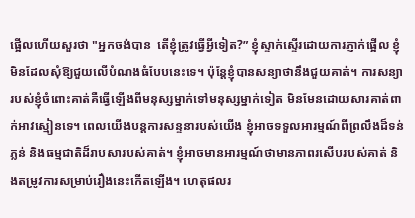ផ្អើលហើយសួរថា "អ្នកចង់បាន  តើខ្ញុំត្រូវធ្វើអ្វីទៀត?” ខ្ញុំស្ទាក់ស្ទើរដោយការភ្ញាក់ផ្អើល ខ្ញុំមិនដែលសុំឱ្យជួយលើបំណងធំបែបនេះទេ។ ប៉ុន្តែខ្ញុំបានសន្យាថានឹងជួយគាត់។ ការសន្យារបស់ខ្ញុំចំពោះគាត់គឺធ្វើឡើងពីមនុស្សម្នាក់ទៅមនុស្សម្នាក់ទៀត មិនមែនដោយសារគាត់ពាក់អាវស្មៀនទេ។ ពេលយើងបន្តការសន្ទនារបស់យើង ខ្ញុំអាចទទួលអារម្មណ៍ពីព្រលឹងដ៏ទន់ភ្លន់ និងធម្មជាតិដ៏រាបសារបស់គាត់។ ខ្ញុំអាចមានអារម្មណ៍ថាមានភាពរសើបរបស់គាត់ និងតម្រូវការសម្រាប់រឿងនេះកើតឡើង។ ហេតុផលរ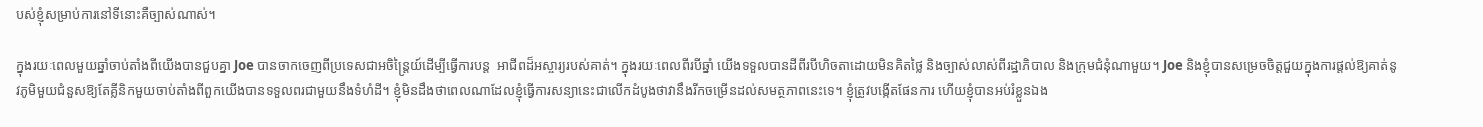បស់ខ្ញុំសម្រាប់ការនៅទីនោះគឺច្បាស់ណាស់។

ក្នុងរយៈពេលមួយឆ្នាំចាប់តាំងពីយើងបានជួបគ្នា Joe បានចាកចេញពីប្រទេសជាអចិន្ត្រៃយ៍ដើម្បីធ្វើការបន្ត  អាជីពដ៏អស្ចារ្យរបស់គាត់។ ក្នុងរយៈពេលពីរបីឆ្នាំ យើងទទួលបានដីពីរបីហិចតាដោយមិនគិតថ្លៃ និងច្បាស់លាស់ពីរដ្ឋាភិបាល និងក្រុមជំនុំណាមួយ។ Joe និងខ្ញុំបានសម្រេចចិត្តជួយក្នុងការផ្តល់ឱ្យគាត់នូវភូមិមួយជំនួសឱ្យតែគ្លីនិកមួយចាប់តាំងពីពួកយើងបានទទួលពរជាមួយនឹងទំហំដី។ ខ្ញុំមិនដឹងថាពេលណាដែលខ្ញុំធ្វើការសន្យានេះជាលើកដំបូងថាវានឹងរីកចម្រើនដល់សមត្ថភាពនេះទេ។ ខ្ញុំត្រូវបង្កើតផែនការ ហើយខ្ញុំបានអប់រំខ្លួនឯង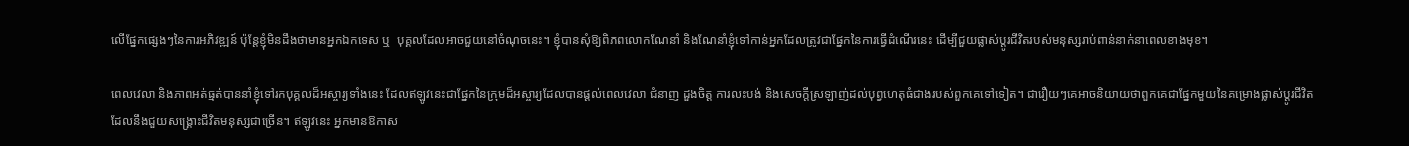លើផ្នែកផ្សេងៗនៃការអភិវឌ្ឍន៍ ប៉ុន្តែខ្ញុំមិនដឹងថាមានអ្នកឯកទេស ឬ  បុគ្គលដែលអាចជួយនៅចំណុចនេះ។ ខ្ញុំបានសុំឱ្យពិភពលោកណែនាំ និងណែនាំខ្ញុំទៅកាន់អ្នកដែលត្រូវជាផ្នែកនៃការធ្វើដំណើរនេះ ដើម្បីជួយផ្លាស់ប្តូរជីវិតរបស់មនុស្សរាប់ពាន់នាក់នាពេលខាងមុខ។

ពេលវេលា និងភាពអត់ធ្មត់បាននាំខ្ញុំទៅរកបុគ្គលដ៏អស្ចារ្យទាំងនេះ ដែលឥឡូវនេះជាផ្នែកនៃក្រុមដ៏អស្ចារ្យដែលបានផ្តល់ពេលវេលា ជំនាញ ដួងចិត្ត ការលះបង់ និងសេចក្តីស្រឡាញ់ដល់បុព្វហេតុធំជាងរបស់ពួកគេទៅទៀត។ ជារឿយៗគេអាចនិយាយថាពួកគេជាផ្នែកមួយនៃគម្រោងផ្លាស់ប្តូរជីវិតដែលនឹងជួយសង្គ្រោះជីវិតមនុស្សជាច្រើន។ ឥឡូវនេះ អ្នកមានឱកាស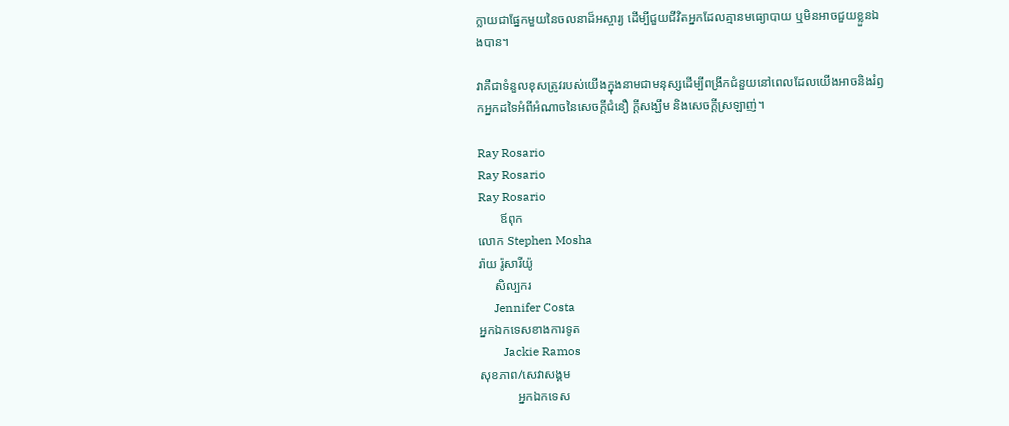ក្លាយជាផ្នែកមួយនៃចលនាដ៏អស្ចារ្យ ដើម្បីជួយជីវិតអ្នកដែលគ្មានមធ្យោបាយ ឬមិនអាចជួយខ្លួនឯងបាន។

វាគឺជាទំនួលខុសត្រូវរបស់យើងក្នុងនាមជាមនុស្សដើម្បីពង្រីកជំនួយនៅពេលដែលយើងអាចនិងរំឭកអ្នកដទៃអំពីអំណាចនៃសេចក្តីជំនឿ ក្តីសង្ឃឹម និងសេចក្តីស្រឡាញ់។

Ray Rosario
Ray Rosario
Ray Rosario
       ឪពុក
លោក Stephen Mosha
រ៉ាយ រ៉ូសារីយ៉ូ
     សិល្បករ
     Jennifer Costa
អ្នកឯកទេសខាងការទូត
        Jackie Ramos
សុខភាព/សេវាសង្គម
            អ្នកឯកទេស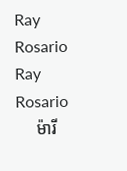Ray Rosario
Ray Rosario
     ម៉ារី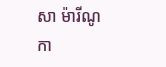សា ម៉ារីណូ
កា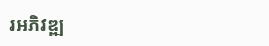រអភិវឌ្ឍ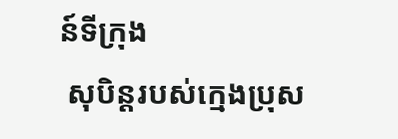ន៍ទីក្រុង
 សុបិន្តរបស់ក្មេងប្រុស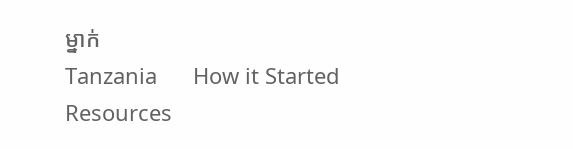ម្នាក់
Tanzania      How it Started         Resources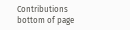Contributions
bottom of page